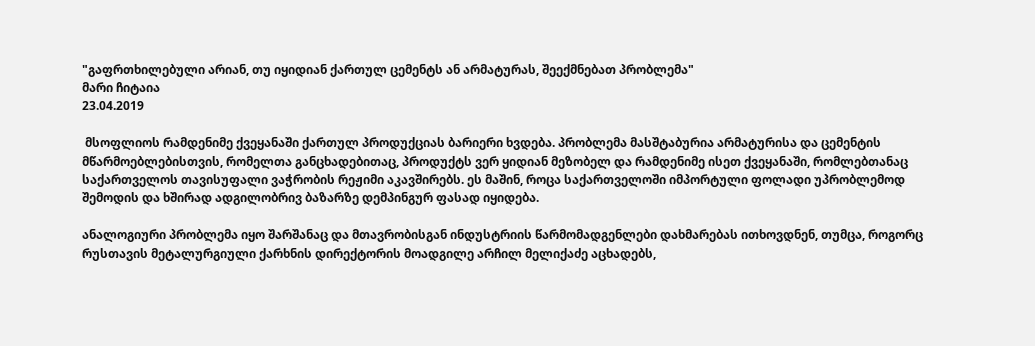"გაფრთხილებული არიან, თუ იყიდიან ქართულ ცემენტს ან არმატურას, შეექმნებათ პრობლემა"
მარი ჩიტაია
23.04.2019

 მსოფლიოს რამდენიმე ქვეყანაში ქართულ პროდუქციას ბარიერი ხვდება. პრობლემა მასშტაბურია არმატურისა და ცემენტის მწარმოებლებისთვის, რომელთა განცხადებითაც, პროდუქტს ვერ ყიდიან მეზობელ და რამდენიმე ისეთ ქვეყანაში, რომლებთანაც საქართველოს თავისუფალი ვაჭრობის რეჟიმი აკავშირებს. ეს მაშინ, როცა საქართველოში იმპორტული ფოლადი უპრობლემოდ შემოდის და ხშირად ადგილობრივ ბაზარზე დემპინგურ ფასად იყიდება.

ანალოგიური პრობლემა იყო შარშანაც და მთავრობისგან ინდუსტრიის წარმომადგენლები დახმარებას ითხოვდნენ, თუმცა, როგორც რუსთავის მეტალურგიული ქარხნის დირექტორის მოადგილე არჩილ მელიქაძე აცხადებს,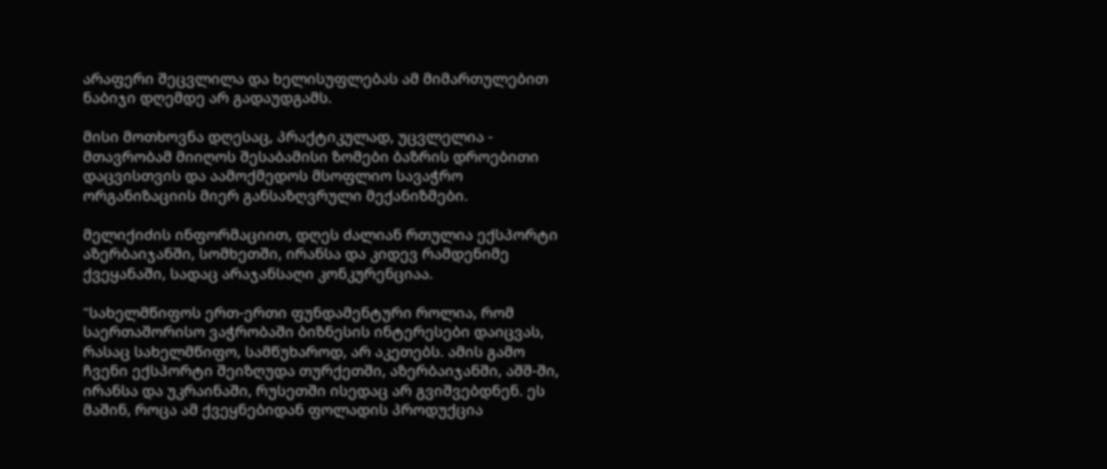არაფერი შეცვლილა და ხელისუფლებას ამ მიმართულებით ნაბიჯი დღემდე არ გადაუდგამს.

მისი მოთხოვნა დღესაც, პრაქტიკულად, უცვლელია - მთავრობამ მიიღოს შესაბამისი ზომები ბაზრის დროებითი დაცვისთვის და აამოქმედოს მსოფლიო სავაჭრო ორგანიზაციის მიერ განსაზღვრული მექანიზმები.

მელიქიძის ინფორმაციით, დღეს ძალიან რთულია ექსპორტი აზერბაიჯანში, სომხეთში, ირანსა და კიდევ რამდენიმე ქვეყანაში, სადაც არაჯანსაღი კონკურენციაა.

"სახელმწიფოს ერთ-ერთი ფუნდამენტური როლია, რომ საერთაშორისო ვაჭრობაში ბიზნესის ინტერესები დაიცვას, რასაც სახელმწიფო, სამწუხაროდ, არ აკეთებს. ამის გამო ჩვენი ექსპორტი შეიზღუდა თურქეთში, აზერბაიჯანში, აშშ-ში, ირანსა და უკრაინაში, რუსეთში ისედაც არ გვიშვებდნენ. ეს მაშინ, როცა ამ ქვეყნებიდან ფოლადის პროდუქცია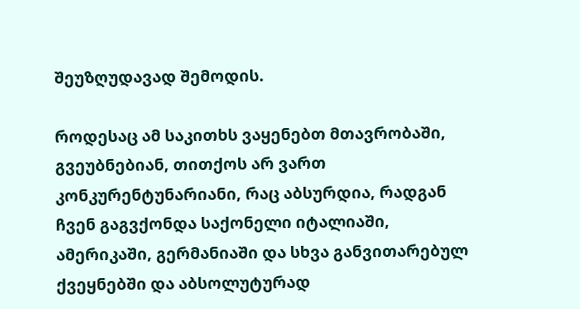შეუზღუდავად შემოდის.

როდესაც ამ საკითხს ვაყენებთ მთავრობაში, გვეუბნებიან, თითქოს არ ვართ კონკურენტუნარიანი, რაც აბსურდია, რადგან ჩვენ გაგვქონდა საქონელი იტალიაში, ამერიკაში, გერმანიაში და სხვა განვითარებულ ქვეყნებში და აბსოლუტურად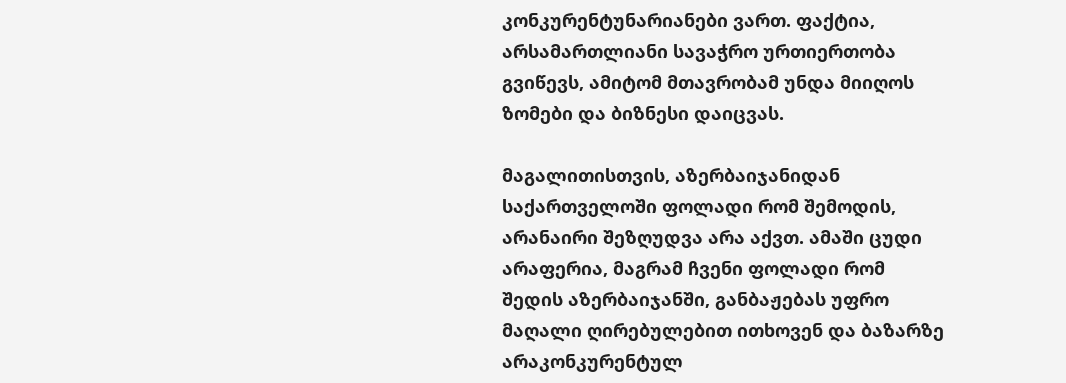კონკურენტუნარიანები ვართ. ფაქტია, არსამართლიანი სავაჭრო ურთიერთობა გვიწევს, ამიტომ მთავრობამ უნდა მიიღოს ზომები და ბიზნესი დაიცვას.

მაგალითისთვის, აზერბაიჯანიდან საქართველოში ფოლადი რომ შემოდის, არანაირი შეზღუდვა არა აქვთ. ამაში ცუდი არაფერია, მაგრამ ჩვენი ფოლადი რომ შედის აზერბაიჯანში, განბაჟებას უფრო მაღალი ღირებულებით ითხოვენ და ბაზარზე არაკონკურენტულ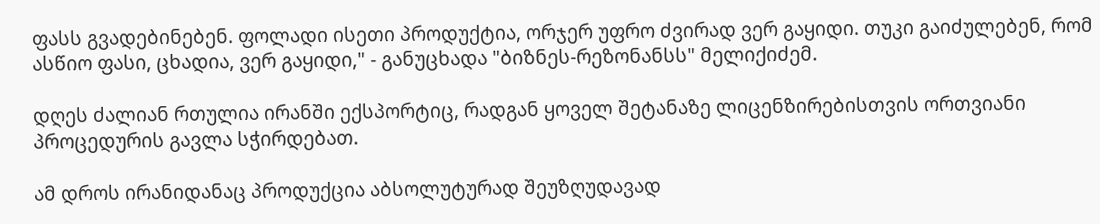ფასს გვადებინებენ. ფოლადი ისეთი პროდუქტია, ორჯერ უფრო ძვირად ვერ გაყიდი. თუკი გაიძულებენ, რომ ასწიო ფასი, ცხადია, ვერ გაყიდი," - განუცხადა "ბიზნეს-რეზონანსს" მელიქიძემ.

დღეს ძალიან რთულია ირანში ექსპორტიც, რადგან ყოველ შეტანაზე ლიცენზირებისთვის ორთვიანი პროცედურის გავლა სჭირდებათ.

ამ დროს ირანიდანაც პროდუქცია აბსოლუტურად შეუზღუდავად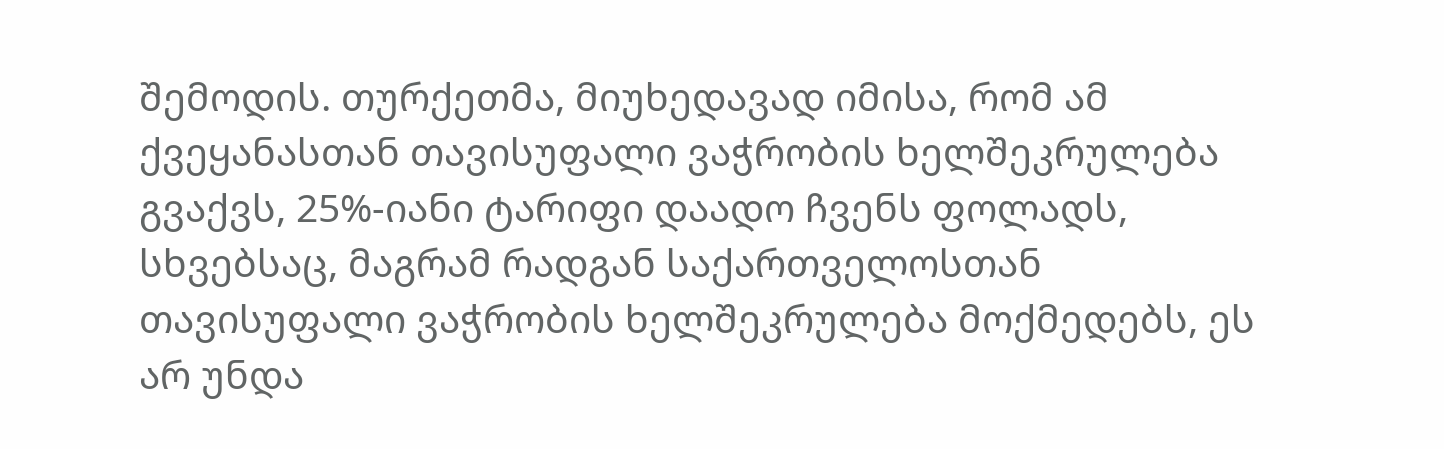შემოდის. თურქეთმა, მიუხედავად იმისა, რომ ამ ქვეყანასთან თავისუფალი ვაჭრობის ხელშეკრულება გვაქვს, 25%-იანი ტარიფი დაადო ჩვენს ფოლადს, სხვებსაც, მაგრამ რადგან საქართველოსთან თავისუფალი ვაჭრობის ხელშეკრულება მოქმედებს, ეს არ უნდა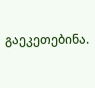გაეკეთებინა.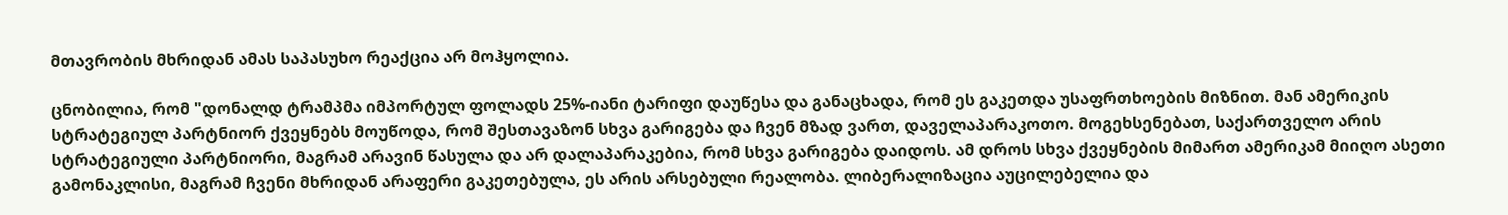მთავრობის მხრიდან ამას საპასუხო რეაქცია არ მოჰყოლია.

ცნობილია, რომ "დონალდ ტრამპმა იმპორტულ ფოლადს 25%-იანი ტარიფი დაუწესა და განაცხადა, რომ ეს გაკეთდა უსაფრთხოების მიზნით. მან ამერიკის სტრატეგიულ პარტნიორ ქვეყნებს მოუწოდა, რომ შესთავაზონ სხვა გარიგება და ჩვენ მზად ვართ, დაველაპარაკოთო. მოგეხსენებათ, საქართველო არის სტრატეგიული პარტნიორი, მაგრამ არავინ წასულა და არ დალაპარაკებია, რომ სხვა გარიგება დაიდოს. ამ დროს სხვა ქვეყნების მიმართ ამერიკამ მიიღო ასეთი გამონაკლისი, მაგრამ ჩვენი მხრიდან არაფერი გაკეთებულა, ეს არის არსებული რეალობა. ლიბერალიზაცია აუცილებელია და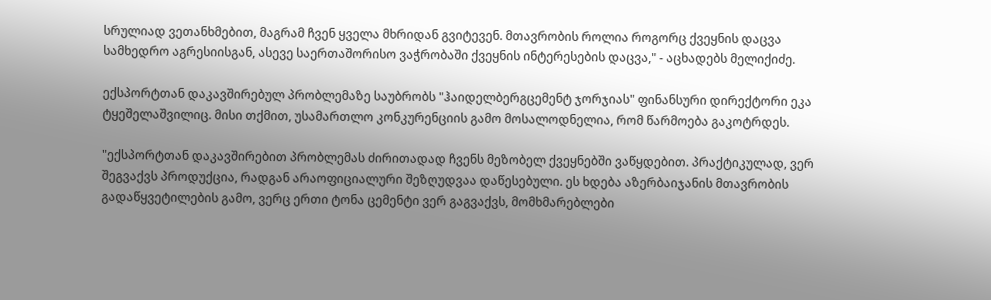სრულიად ვეთანხმებით, მაგრამ ჩვენ ყველა მხრიდან გვიტევენ. მთავრობის როლია როგორც ქვეყნის დაცვა სამხედრო აგრესიისგან, ასევე საერთაშორისო ვაჭრობაში ქვეყნის ინტერესების დაცვა," - აცხადებს მელიქიძე.

ექსპორტთან დაკავშირებულ პრობლემაზე საუბრობს "ჰაიდელბერგცემენტ ჯორჯიას" ფინანსური დირექტორი ეკა ტყეშელაშვილიც. მისი თქმით, უსამართლო კონკურენციის გამო მოსალოდნელია, რომ წარმოება გაკოტრდეს.

"ექსპორტთან დაკავშირებით პრობლემას ძირითადად ჩვენს მეზობელ ქვეყნებში ვაწყდებით. პრაქტიკულად, ვერ შეგვაქვს პროდუქცია, რადგან არაოფიციალური შეზღუდვაა დაწესებული. ეს ხდება აზერბაიჯანის მთავრობის გადაწყვეტილების გამო, ვერც ერთი ტონა ცემენტი ვერ გაგვაქვს, მომხმარებლები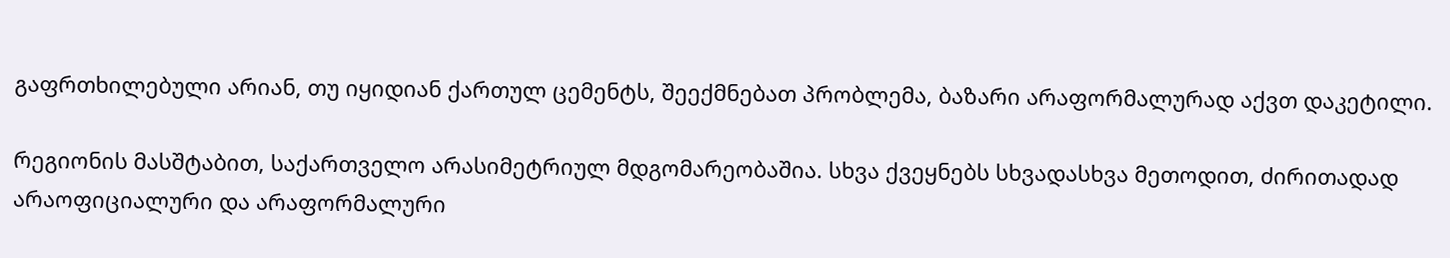გაფრთხილებული არიან, თუ იყიდიან ქართულ ცემენტს, შეექმნებათ პრობლემა, ბაზარი არაფორმალურად აქვთ დაკეტილი.

რეგიონის მასშტაბით, საქართველო არასიმეტრიულ მდგომარეობაშია. სხვა ქვეყნებს სხვადასხვა მეთოდით, ძირითადად არაოფიციალური და არაფორმალური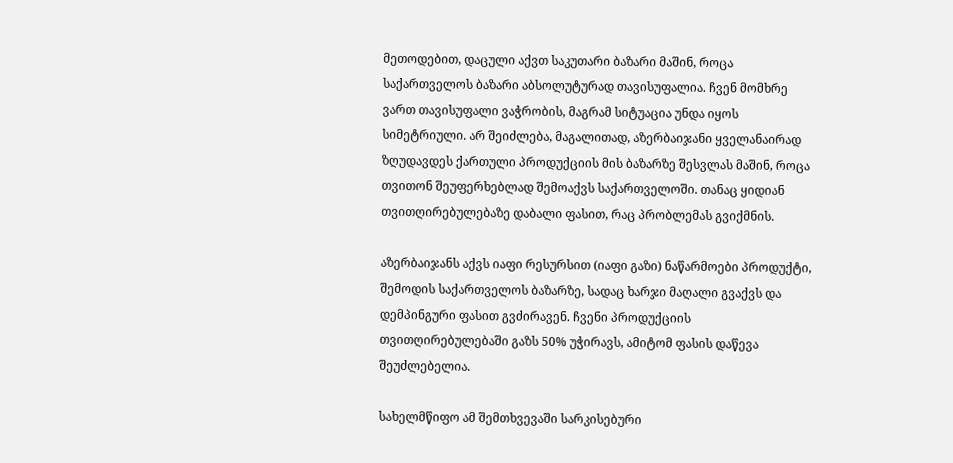მეთოდებით, დაცული აქვთ საკუთარი ბაზარი მაშინ, როცა საქართველოს ბაზარი აბსოლუტურად თავისუფალია. ჩვენ მომხრე ვართ თავისუფალი ვაჭრობის, მაგრამ სიტუაცია უნდა იყოს სიმეტრიული. არ შეიძლება, მაგალითად, აზერბაიჯანი ყველანაირად ზღუდავდეს ქართული პროდუქციის მის ბაზარზე შესვლას მაშინ, როცა თვითონ შეუფერხებლად შემოაქვს საქართველოში. თანაც ყიდიან თვითღირებულებაზე დაბალი ფასით, რაც პრობლემას გვიქმნის.

აზერბაიჯანს აქვს იაფი რესურსით (იაფი გაზი) ნაწარმოები პროდუქტი, შემოდის საქართველოს ბაზარზე, სადაც ხარჯი მაღალი გვაქვს და დემპინგური ფასით გვძირავენ. ჩვენი პროდუქციის თვითღირებულებაში გაზს 50% უჭირავს, ამიტომ ფასის დაწევა შეუძლებელია.

სახელმწიფო ამ შემთხვევაში სარკისებური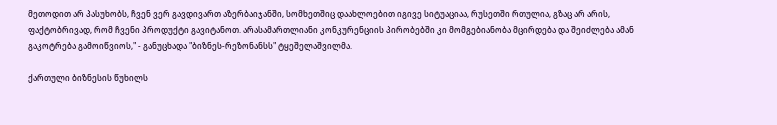მეთოდით არ პასუხობს, ჩვენ ვერ გავდივართ აზერბაიჯანში, სომხეთშიც დაახლოებით იგივე სიტუაციაა, რუსეთში რთულია, გზაც არ არის, ფაქტობრივად, რომ ჩვენი პროდუქტი გავიტანოთ. არასამართლიანი კონკურენციის პირობებში კი მომგებიანობა მცირდება და შეიძლება ამან გაკოტრება გამოიწვიოს," - განუცხადა "ბიზნეს-რეზონანსს" ტყეშელაშვილმა.

ქართული ბიზნესის წუხილს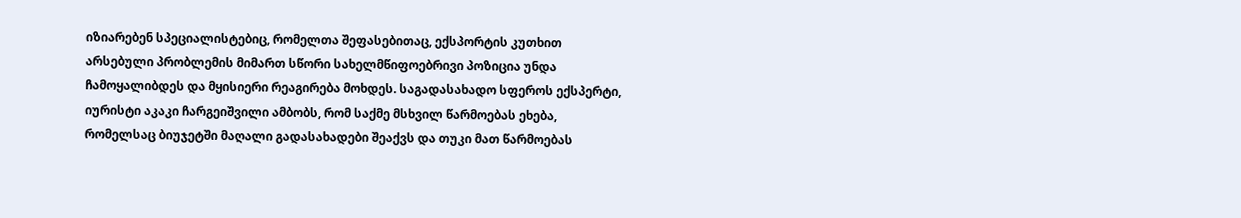იზიარებენ სპეციალისტებიც, რომელთა შეფასებითაც, ექსპორტის კუთხით არსებული პრობლემის მიმართ სწორი სახელმწიფოებრივი პოზიცია უნდა ჩამოყალიბდეს და მყისიერი რეაგირება მოხდეს. საგადასახადო სფეროს ექსპერტი, იურისტი აკაკი ჩარგეიშვილი ამბობს, რომ საქმე მსხვილ წარმოებას ეხება, რომელსაც ბიუჯეტში მაღალი გადასახადები შეაქვს და თუკი მათ წარმოებას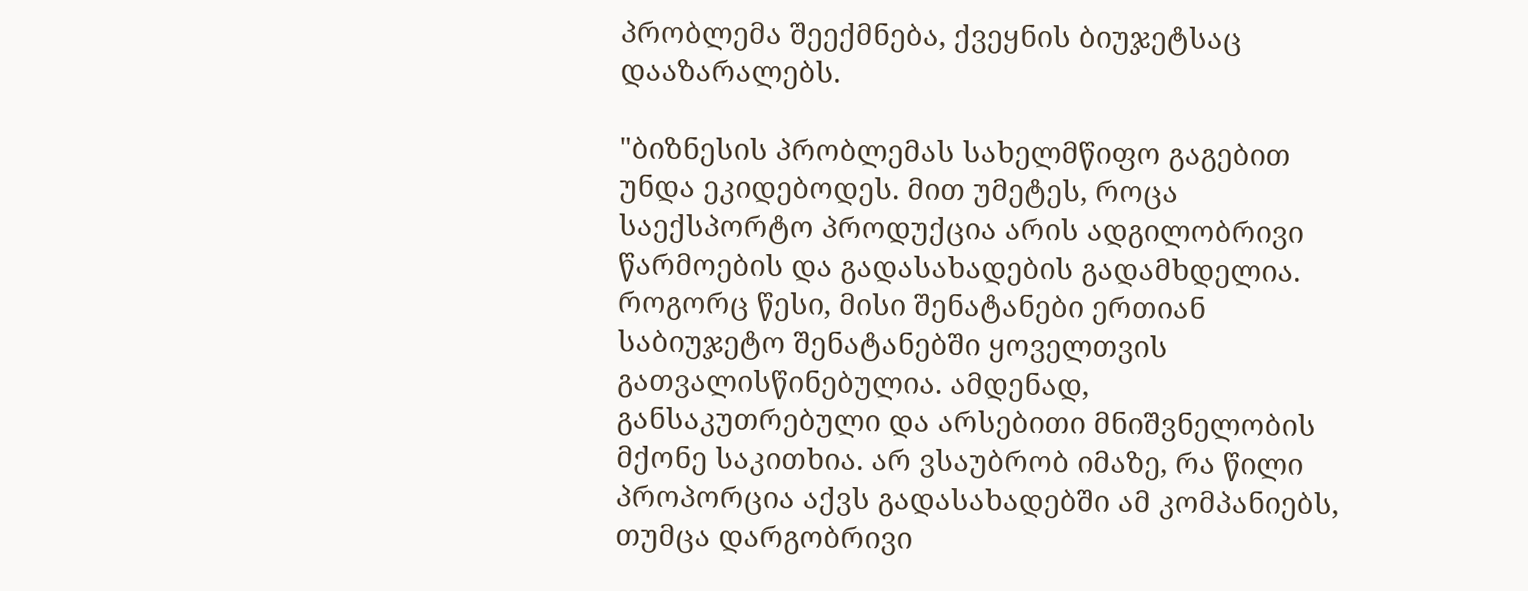პრობლემა შეექმნება, ქვეყნის ბიუჯეტსაც დააზარალებს.

"ბიზნესის პრობლემას სახელმწიფო გაგებით უნდა ეკიდებოდეს. მით უმეტეს, როცა საექსპორტო პროდუქცია არის ადგილობრივი წარმოების და გადასახადების გადამხდელია. როგორც წესი, მისი შენატანები ერთიან საბიუჯეტო შენატანებში ყოველთვის გათვალისწინებულია. ამდენად, განსაკუთრებული და არსებითი მნიშვნელობის მქონე საკითხია. არ ვსაუბრობ იმაზე, რა წილი პროპორცია აქვს გადასახადებში ამ კომპანიებს, თუმცა დარგობრივი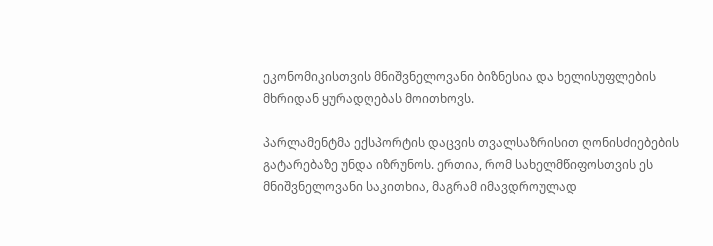ეკონომიკისთვის მნიშვნელოვანი ბიზნესია და ხელისუფლების მხრიდან ყურადღებას მოითხოვს.

პარლამენტმა ექსპორტის დაცვის თვალსაზრისით ღონისძიებების გატარებაზე უნდა იზრუნოს. ერთია, რომ სახელმწიფოსთვის ეს მნიშვნელოვანი საკითხია, მაგრამ იმავდროულად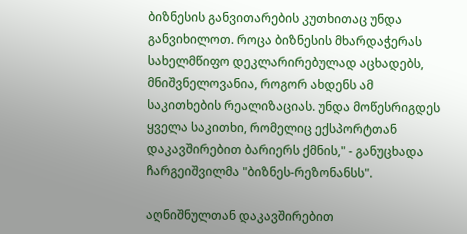ბიზნესის განვითარების კუთხითაც უნდა განვიხილოთ. როცა ბიზნესის მხარდაჭერას სახელმწიფო დეკლარირებულად აცხადებს, მნიშვნელოვანია, როგორ ახდენს ამ საკითხების რეალიზაციას. უნდა მოწესრიგდეს ყველა საკითხი, რომელიც ექსპორტთან დაკავშირებით ბარიერს ქმნის," - განუცხადა ჩარგეიშვილმა "ბიზნეს-რეზონანსს".

აღნიშნულთან დაკავშირებით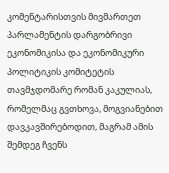კომენტარისთვის მივმართეთ პარლამენტის დარგობრივი ეკონომიკისა და ეკონომიკური პოლიტიკის კომიტეტის თავმჯდომარე რომან კაკულიას, რომელმაც გვთხოვა, მოგვიანებით დავკავშირებოდით, მაგრამ ამის შემდეგ ჩვენს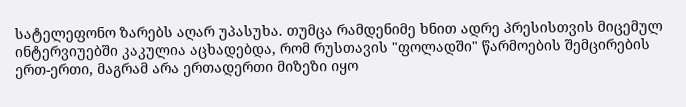სატელეფონო ზარებს აღარ უპასუხა. თუმცა რამდენიმე ხნით ადრე პრესისთვის მიცემულ ინტერვიუებში კაკულია აცხადებდა, რომ რუსთავის "ფოლადში" წარმოების შემცირების ერთ-ერთი, მაგრამ არა ერთადერთი მიზეზი იყო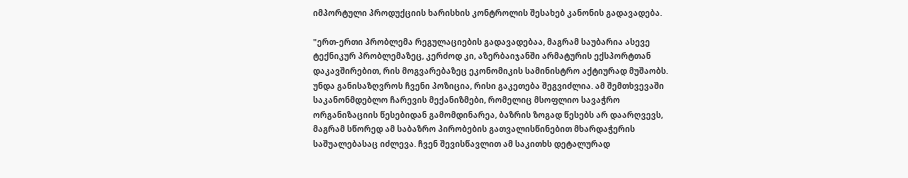იმპორტული პროდუქციის ხარისხის კონტროლის შესახებ კანონის გადავადება.

"ერთ-ერთი პრობლემა რეგულაციების გადავადებაა, მაგრამ საუბარია ასევე ტექნიკურ პრობლემაზეც, კერძოდ კი, აზერბაიჯანში არმატურის ექსპორტთან დაკავშირებით, რის მოგვარებაზეც ეკონომიკის სამინისტრო აქტიურად მუშაობს. უნდა განისაზღვროს ჩვენი პოზიცია, რისი გაკეთება შეგვიძლია. ამ შემთხვევაში საკანონმდებლო ჩარევის მექანიზმები, რომელიც მსოფლიო სავაჭრო ორგანიზაციის წესებიდან გამომდინარეა, ბაზრის ზოგად წესებს არ დაარღვევს, მაგრამ სწორედ ამ საბაზრო პირობების გათვალისწინებით მხარდაჭერის საშუალებასაც იძლევა. ჩვენ შევისწავლით ამ საკითხს დეტალურად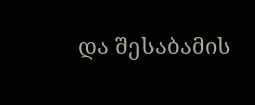და შესაბამის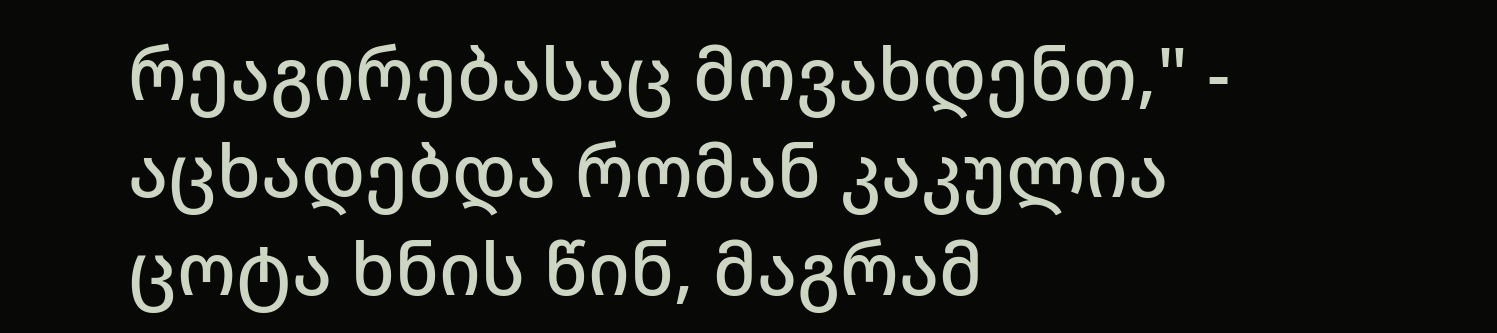რეაგირებასაც მოვახდენთ," - აცხადებდა რომან კაკულია ცოტა ხნის წინ, მაგრამ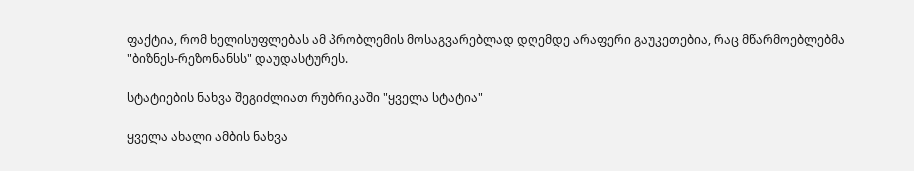ფაქტია, რომ ხელისუფლებას ამ პრობლემის მოსაგვარებლად დღემდე არაფერი გაუკეთებია, რაც მწარმოებლებმა "ბიზნეს-რეზონანსს" დაუდასტურეს.

სტატიების ნახვა შეგიძლიათ რუბრიკაში "ყველა სტატია"

ყველა ახალი ამბის ნახვა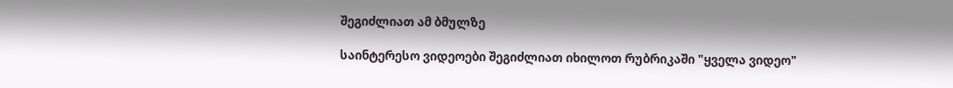შეგიძლიათ ამ ბმულზე

საინტერესო ვიდეოები შეგიძლიათ იხილოთ რუბრიკაში "ყველა ვიდეო"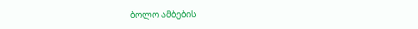ბოლო ამბების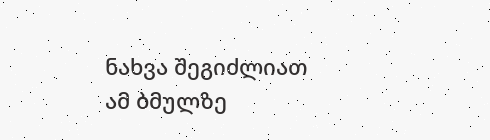ნახვა შეგიძლიათ ამ ბმულზე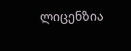ლიცენზია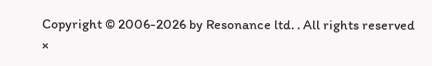Copyright © 2006-2026 by Resonance ltd. . All rights reserved
×